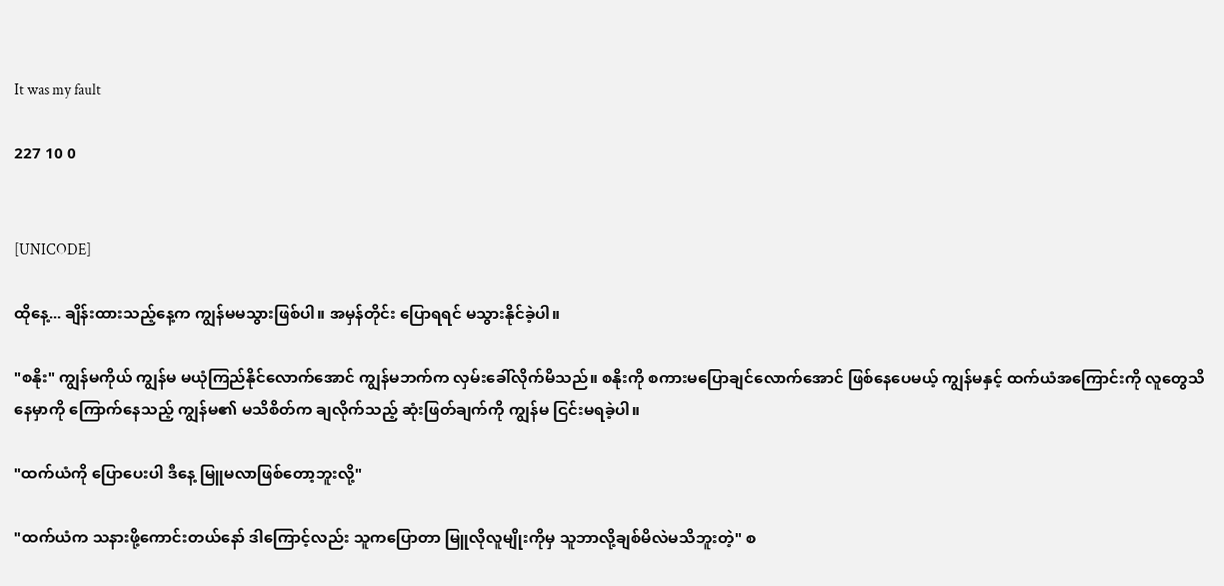It was my fault

227 10 0


[UNICODE]

ထိုနေ့... ချိန်းထားသည့်နေ့က ကျွန်မမသွားဖြစ်ပါ။ အမှန်တိုင်း ပြောရရင် မသွားနိုင်ခဲ့ပါ။

"စနိုး" ကျွန်မကိုယ် ကျွန်မ မယုံကြည်နိုင်လောက်အောင် ကျွန်မဘက်က လှမ်းခေါ်လိုက်မိသည်။ စနိုးကို စကားမပြောချင်လောက်အောင် ဖြစ်နေပေမယ့် ကျွန်မနှင့် ထက်ယံအကြောင်းကို လူတွေသိနေမှာကို ကြောက်နေသည့် ကျွန်မ၏ မသိစိတ်က ချလိုက်သည့် ဆုံးဖြတ်ချက်ကို ကျွန်မ ငြင်းမရခဲ့ပါ။

"ထက်ယံကို ပြောပေးပါ ဒီနေ့ မြူမလာဖြစ်တော့ဘူးလို့"

"ထက်ယံက သနားဖို့ကောင်းတယ်နော် ဒါကြောင့်လည်း သူကပြောတာ မြူလိုလူမျိုးကိုမှ သူဘာလို့ချစ်မိလဲမသိဘူးတဲ့" စ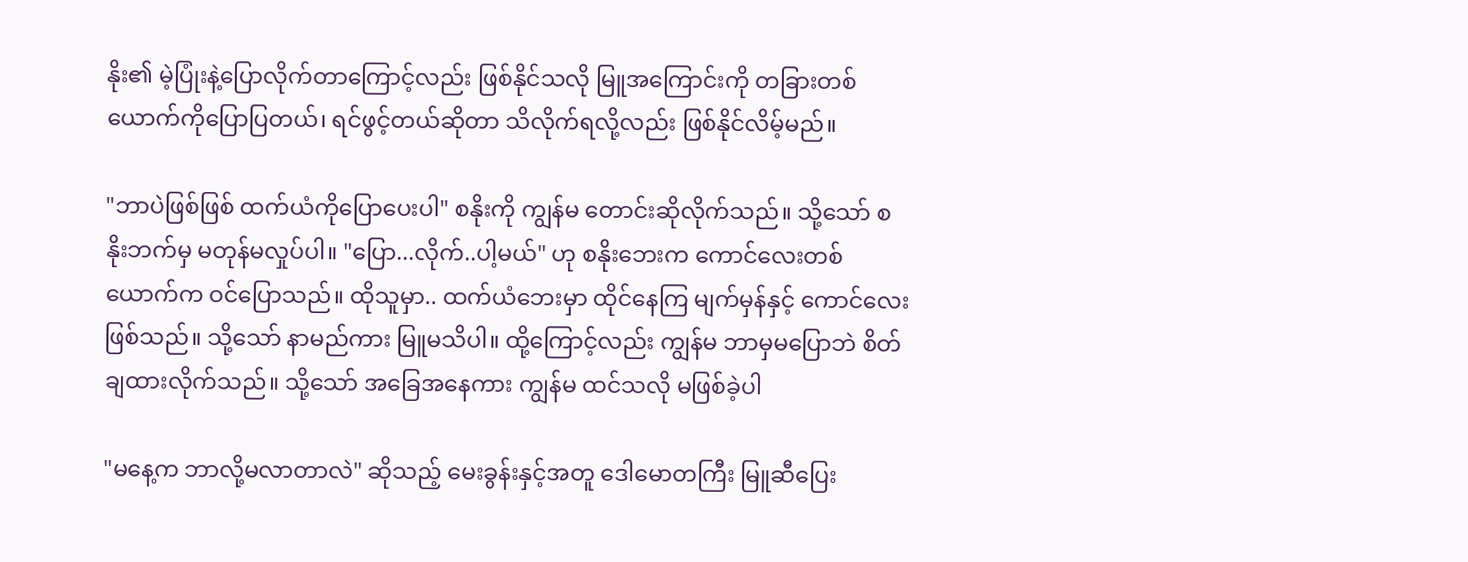နိုး၏ မဲ့ပြုံးနဲ့ပြောလိုက်တာကြောင့်လည်း ဖြစ်နိုင်သလို မြူအကြောင်းကို တခြားတစ်ယောက်ကိုပြောပြတယ်၊ ရင်ဖွင့်တယ်ဆိုတာ သိလိုက်ရလို့လည်း ဖြစ်နိုင်လိမ့်မည်။

"ဘာပဲဖြစ်ဖြစ် ထက်ယံကိုပြောပေးပါ" စနိုးကို ကျွန်မ တောင်းဆိုလိုက်သည်။ သို့သော် စနိုးဘက်မှ မတုန်မလှုပ်ပါ။ "ပြော...လိုက်..ပါ့မယ်" ဟု စနိုးဘေးက ကောင်လေးတစ်ယောက်က ဝင်ပြောသည်။ ထိုသူမှာ.. ထက်ယံဘေးမှာ ထိုင်နေကြ မျက်မှန်နှင့် ကောင်လေးဖြစ်သည်။ သို့သော် နာမည်ကား မြူမသိပါ။ ထို့ကြောင့်လည်း ကျွန်မ ဘာမှမပြောဘဲ စိတ်ချထားလိုက်သည်။ သို့သော် အခြေအနေကား ကျွန်မ ထင်သလို မဖြစ်ခဲ့ပါ

"မနေ့က ဘာလို့မလာတာလဲ" ဆိုသည့် မေးခွန်းနှင့်အတူ ဒေါမောတကြီး မြူဆီပြေး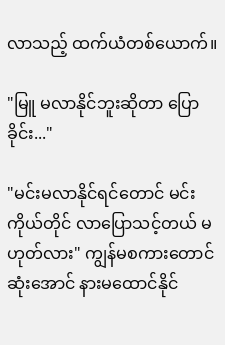လာသည့် ထက်ယံတစ်ယောက်။

"မြူ မလာနိုင်ဘူးဆိုတာ ပြောခိုင်း..."

"မင်းမလာနိုင်ရင်တောင် မင်းကိုယ်တိုင် လာပြောသင့်တယ် မဟုတ်လား" ကျွန်မစကားတောင် ဆုံးအောင် နားမထောင်နိုင်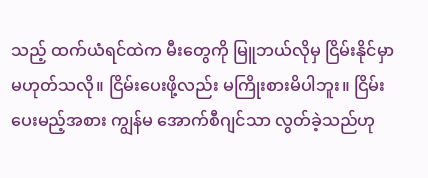သည့် ထက်ယံရင်ထဲက မီးတွေကို မြူဘယ်လိုမှ ငြိမ်းနိုင်မှာမဟုတ်သလို။ ငြိမ်းပေးဖို့လည်း မကြိုးစားမိပါဘူး။ ငြိမ်းပေးမည့်အစား ကျွန်မ အောက်စီဂျင်သာ လွတ်ခဲ့သည်ဟု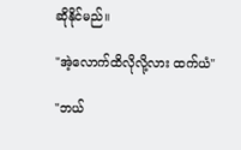ဆိုနိုင်မည်။

"အဲ့လောက်ထိလိုလို့လား ထက်ယံ"

"ဘယ်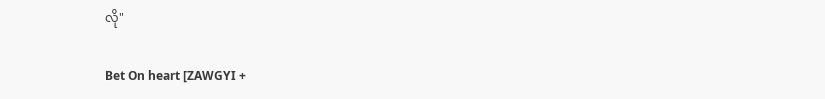လို"

Bet On heart [ZAWGYI +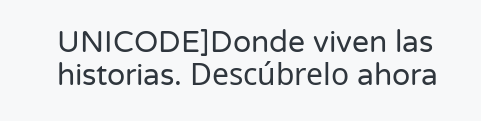UNICODE]Donde viven las historias. Descúbrelo ahora